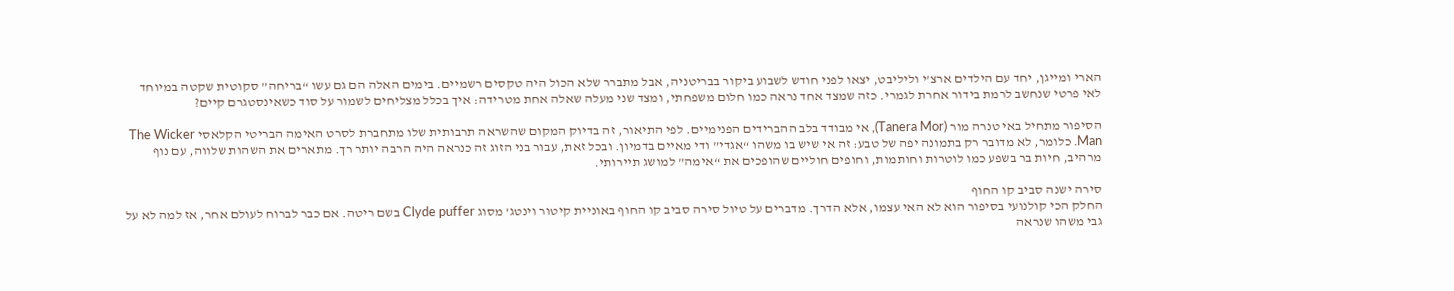הארי ומייגן, יחד עם הילדים ארצ’י וליליבט, יצאו לפני חודש לשבוע ביקור בבריטניה, אבל מתברר שלא הכול היה טקסים רשמיים. בימים האלה הם גם עשו “בריחה” סקוטית שקטה במיוחד לאי פרטי שנחשב לרמת בידור אחרת לגמרי. כזה שמצד אחד נראה כמו חלום משפחתי, ומצד שני מעלה שאלה אחת מטרידה: איך בכלל מצליחים לשמור על סוד כשאינסטגרם קיים?

הסיפור מתחיל באי טנרה מור (Tanera Mor), אי מבודד בלב ההברידים הפנימיים. לפי התיאור, זה בדיוק המקום שהשראה תרבותית שלו מתחברת לסרט האימה הבריטי הקלאסי The Wicker Man. כלומר, לא מדובר רק בתמונה יפה של טבע: זה אי שיש בו משהו “אגדי” ודי מאיים בדמיון. ובכל זאת, עבור בני הזוג זה כנראה היה הרבה יותר רך. מתארים את השהות שלווה, עם נוף מרהיב, חיות בר בשפע כמו לוטרות וחותמות, וחופים חוליים שהופכים את “אימה” למושג תיירותי.

סירה ישנה סביב קו החוף
החלק הכי קולנועי בסיפור הוא לא האי עצמו, אלא הדרך. מדברים על טיול סירה סביב קו החוף באוניית קיטור וינטג’ מסוג Clyde puffer בשם ריטה. אם כבר לברוח לעולם אחר, אז למה לא על גבי משהו שנראה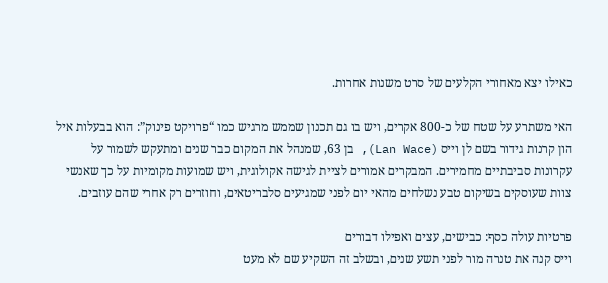כאילו יצא מאחורי הקלעים של סרט משנות אחרות.

האי משתרע על שטח של כ-800 אקרים, ויש בו גם תכנון שממש מרגיש כמו “פרויקט פינוק”: הוא בבעלות איל הון קרנות גידור בשם לן וייס (Lan Wace), בן 63, שמנהל את המקום כבר שנים ומתעקש לשמור על עקרונות סביבתיים מחמירים. המבקרים אמורים לציית לגישה אקולוגית, ויש שמועות מקומיות על כך שאנשי צוות שעוסקים בשיקום טבע נשלחים מהאי יום לפני שמגיעים סלבריטאים, וחוזרים רק אחרי שהם עוזבים.

פרטיות עולה כסף: כבישים, עצים ואפילו דבורים
וייס קנה את טנרה מור לפני תשע שנים, ובשלב זה השקיע שם לא מעט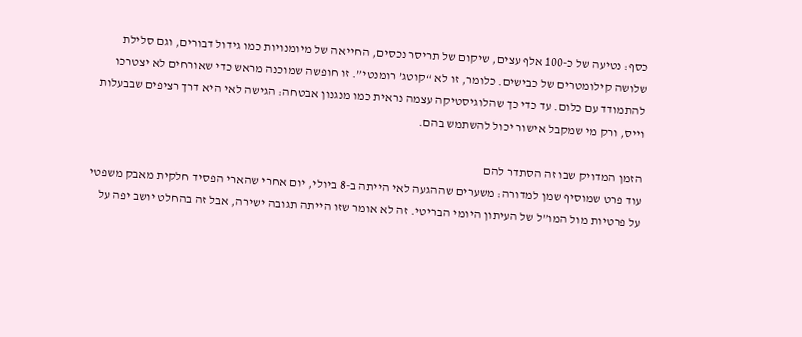כסף: נטיעה של כ-100 אלף עצים, שיקום של תריסר נכסים, החייאה של מיומנויות כמו גידול דבורים, וגם סלילת שלושה קילומטרים של כבישים. כלומר, זו לא “קוטג’ רומנטי”. זו חופשה שמוכנה מראש כדי שאורחים לא יצטרכו להתמודד עם כלום. עד כדי כך שהלוגיסטיקה עצמה נראית כמו מנגנון אבטחה: הגישה לאי היא דרך רציפים שבבעלות וייס, ורק מי שמקבל אישור יכול להשתמש בהם.

הזמן המדויק שבו זה הסתדר להם
עוד פרט שמוסיף שמן למדורה: משערים שההגעה לאי הייתה ב-8 ביולי, יום אחרי שהארי הפסיד חלקית מאבק משפטי על פרטיות מול המו”ל של העיתון היומי הבריטי. זה לא אומר שזו הייתה תגובה ישירה, אבל זה בהחלט יושב יפה על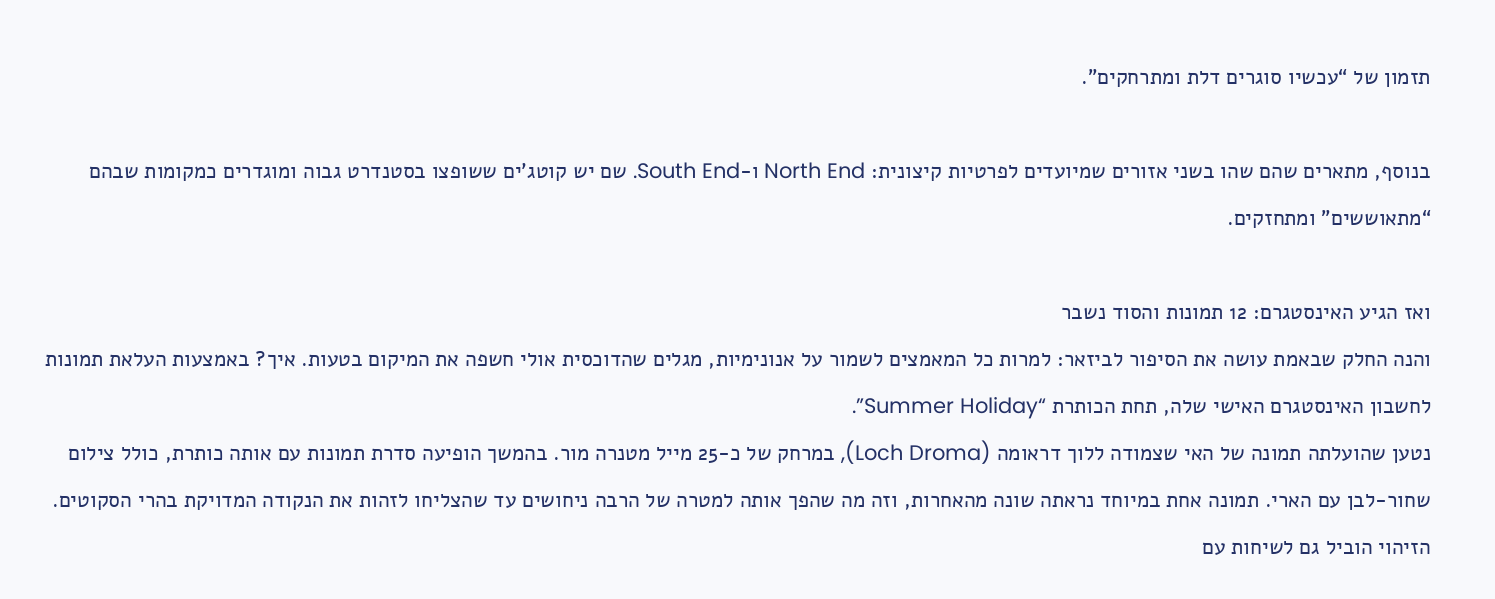תזמון של “עכשיו סוגרים דלת ומתרחקים”.

בנוסף, מתארים שהם שהו בשני אזורים שמיועדים לפרטיות קיצונית: North End ו-South End. שם יש קוטג’ים ששופצו בסטנדרט גבוה ומוגדרים כמקומות שבהם “מתאוששים” ומתחזקים.

ואז הגיע האינסטגרם: 12 תמונות והסוד נשבר
והנה החלק שבאמת עושה את הסיפור לביזאר: למרות כל המאמצים לשמור על אנונימיות, מגלים שהדוכסית אולי חשפה את המיקום בטעות. איך? באמצעות העלאת תמונות לחשבון האינסטגרם האישי שלה, תחת הכותרת “Summer Holiday”.
נטען שהועלתה תמונה של האי שצמודה ללוך דראומה (Loch Droma), במרחק של כ-25 מייל מטנרה מור. בהמשך הופיעה סדרת תמונות עם אותה כותרת, כולל צילום שחור-לבן עם הארי. תמונה אחת במיוחד נראתה שונה מהאחרות, וזה מה שהפך אותה למטרה של הרבה ניחושים עד שהצליחו לזהות את הנקודה המדויקת בהרי הסקוטים.
הזיהוי הוביל גם לשיחות עם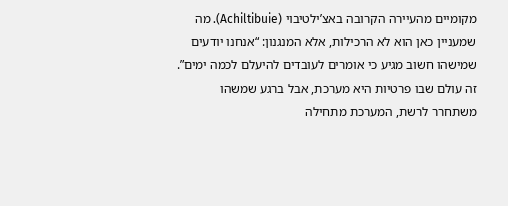מקומיים מהעיירה הקרובה באצ’ילטיבוי (Achiltibuie). מה שמעניין כאן הוא לא הרכילות, אלא המנגנון: “אנחנו יודעים שמישהו חשוב מגיע כי אומרים לעובדים להיעלם לכמה ימים”. זה עולם שבו פרטיות היא מערכת, אבל ברגע שמשהו משתחרר לרשת, המערכת מתחילה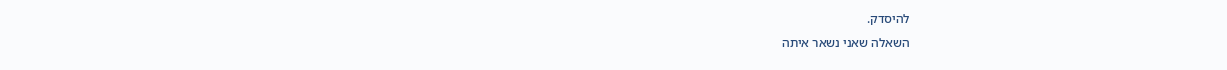להיסדק.
השאלה שאני נשאר איתה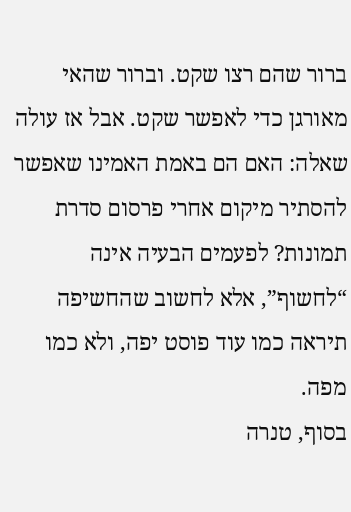ברור שהם רצו שקט. וברור שהאי מאורגן כדי לאפשר שקט. אבל אז עולה שאלה: האם הם באמת האמינו שאפשר להסתיר מיקום אחרי פרסום סדרת תמונות? לפעמים הבעיה אינה “לחשוף”, אלא לחשוב שהחשיפה תיראה כמו עוד פוסט יפה, ולא כמו מפה.
בסוף, טנרה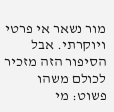מור נשאר אי פרטי ויוקרתי. אבל הסיפור הזה מזכיר לכולם משהו פשוט: מי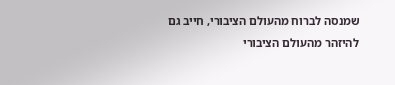שמנסה לברוח מהעולם הציבורי, חייב גם להיזהר מהעולם הציבורי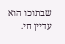שבתוכו הוא עדיין חי.